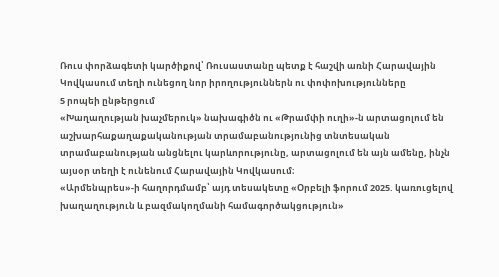Ռուս փորձագետի կարծիքով՝ Ռուսաստանը պետք է հաշվի առնի Հարավային Կովկասում տեղի ունեցող նոր իրողություններն ու փոփոխությունները
5 րոպեի ընթերցում
«Խաղաղության խաչմերուկ» նախագիծն ու «Թրամփի ուղի»-ն արտացոլում են աշխարհաքաղաքականության տրամաբանությունից տնտեսական տրամաբանության անցնելու կարևորությունը, արտացոլում են այն ամենը, ինչն այսօր տեղի է ունենում Հարավային Կովկասում։
«Արմենպրես»-ի հաղորդմամբ՝ այդ տեսակետը «Օրբելի ֆորում 2025. կառուցելով խաղաղություն և բազմակողմանի համագործակցություն»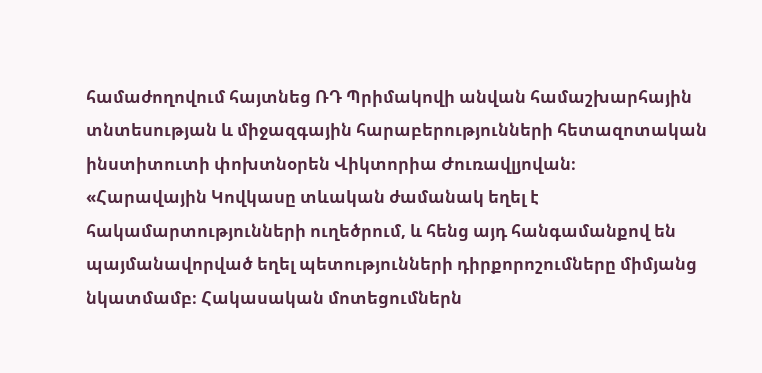համաժողովում հայտնեց ՌԴ Պրիմակովի անվան համաշխարհային տնտեսության և միջազգային հարաբերությունների հետազոտական ինստիտուտի փոխտնօրեն Վիկտորիա Ժուռավլյովան։
«Հարավային Կովկասը տևական ժամանակ եղել է հակամարտությունների ուղեծրում, և հենց այդ հանգամանքով են պայմանավորված եղել պետությունների դիրքորոշումները միմյանց նկատմամբ։ Հակասական մոտեցումներն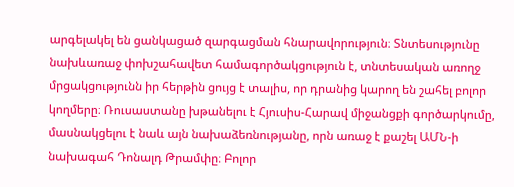արգելակել են ցանկացած զարգացման հնարավորություն։ Տնտեսությունը նախևառաջ փոխշահավետ համագործակցություն է, տնտեսական առողջ մրցակցությունն իր հերթին ցույց է տալիս, որ դրանից կարող են շահել բոլոր կողմերը։ Ռուսաստանը խթանելու է Հյուսիս-Հարավ միջանցքի գործարկումը, մասնակցելու է նաև այն նախաձեռնությանը, որն առաջ է քաշել ԱՄՆ-ի նախագահ Դոնալդ Թրամփը։ Բոլոր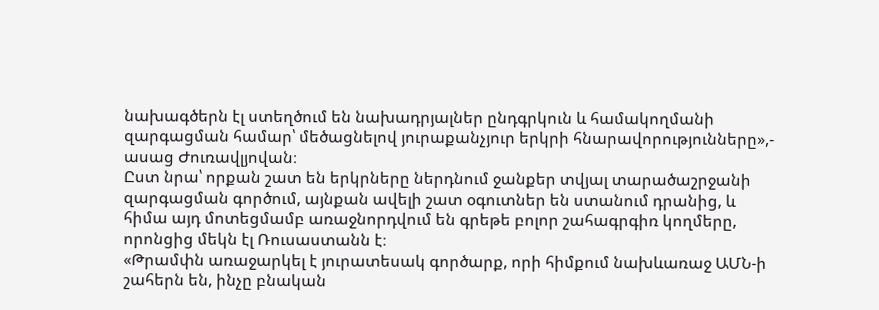նախագծերն էլ ստեղծում են նախադրյալներ ընդգրկուն և համակողմանի զարգացման համար՝ մեծացնելով յուրաքանչյուր երկրի հնարավորությունները»,- ասաց Ժուռավլյովան։
Ըստ նրա՝ որքան շատ են երկրները ներդնում ջանքեր տվյալ տարածաշրջանի զարգացման գործում, այնքան ավելի շատ օգուտներ են ստանում դրանից, և հիմա այդ մոտեցմամբ առաջնորդվում են գրեթե բոլոր շահագրգիռ կողմերը, որոնցից մեկն էլ Ռուսաստանն է։
«Թրամփն առաջարկել է յուրատեսակ գործարք, որի հիմքում նախևառաջ ԱՄՆ-ի շահերն են, ինչը բնական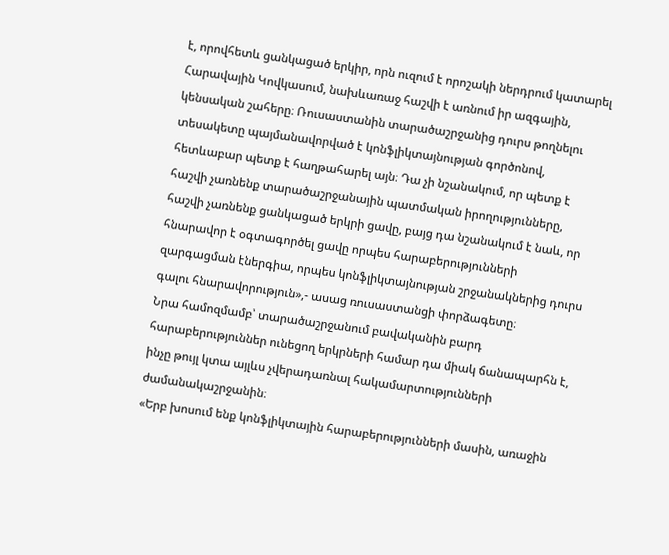է, որովհետև ցանկացած երկիր, որն ուզում է որոշակի ներդրում կատարել Հարավային Կովկասում, նախևառաջ հաշվի է առնում իր ազգային, կենսական շահերը։ Ռուսաստանին տարածաշրջանից դուրս թողնելու տեսակետը պայմանավորված է կոնֆլիկտայնության գործոնով, հետևաբար պետք է հաղթահարել այն։ Դա չի նշանակում, որ պետք է հաշվի չառնենք տարածաշրջանային պատմական իրողությունները, հաշվի չառնենք ցանկացած երկրի ցավը, բայց դա նշանակում է նաև, որ հնարավոր է օգտագործել ցավը որպես հարաբերությունների զարգացման էներգիա, որպես կոնֆլիկտայնության շրջանակներից դուրս գալու հնարավորություն»,- ասաց ռուսաստանցի փորձագետը։
Նրա համոզմամբ՝ տարածաշրջանում բավականին բարդ հարաբերություններ ունեցող երկրների համար դա միակ ճանապարհն է, ինչը թույլ կտա այլևս չվերադառնալ հակամարտությունների ժամանակաշրջանին։
«Երբ խոսում ենք կոնֆլիկտային հարաբերությունների մասին, առաջին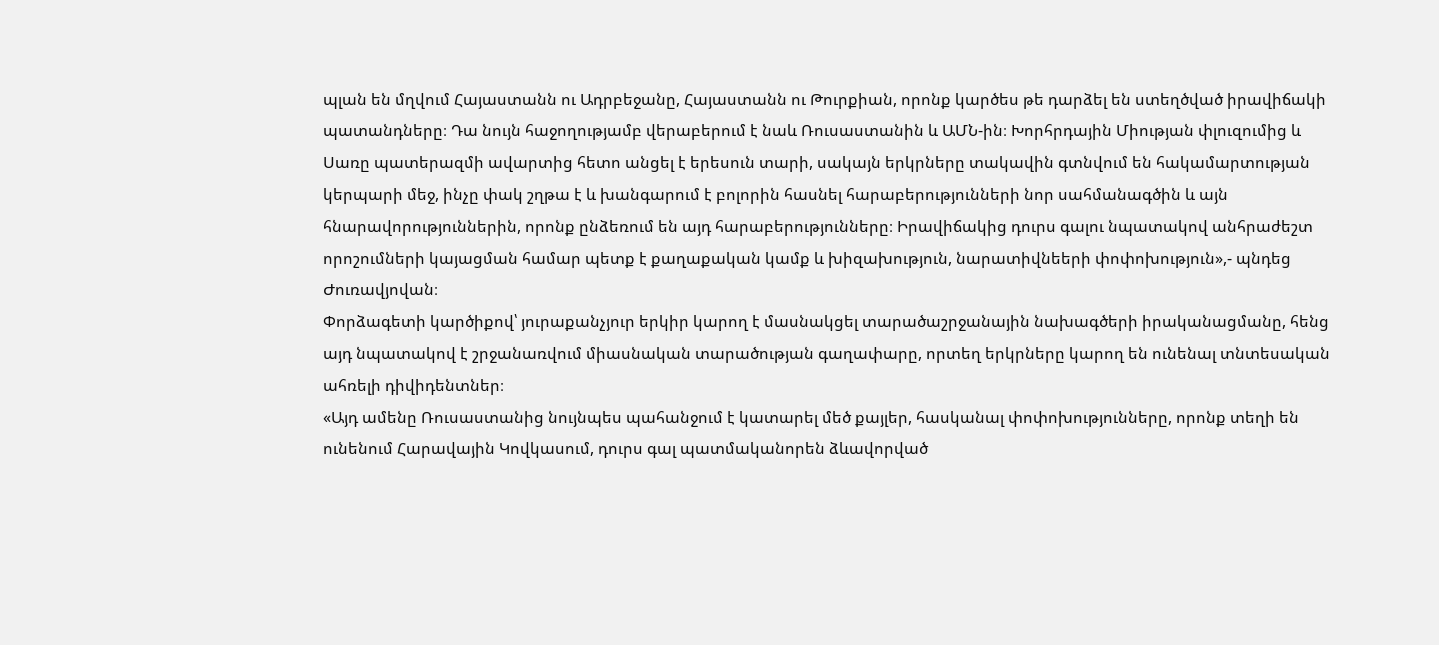պլան են մղվում Հայաստանն ու Ադրբեջանը, Հայաստանն ու Թուրքիան, որոնք կարծես թե դարձել են ստեղծված իրավիճակի պատանդները։ Դա նույն հաջողությամբ վերաբերում է նաև Ռուսաստանին և ԱՄՆ-ին։ Խորհրդային Միության փլուզումից և Սառը պատերազմի ավարտից հետո անցել է երեսուն տարի, սակայն երկրները տակավին գտնվում են հակամարտության կերպարի մեջ, ինչը փակ շղթա է և խանգարում է բոլորին հասնել հարաբերությունների նոր սահմանագծին և այն հնարավորություններին, որոնք ընձեռում են այդ հարաբերությունները։ Իրավիճակից դուրս գալու նպատակով անհրաժեշտ որոշումների կայացման համար պետք է քաղաքական կամք և խիզախություն, նարատիվնեերի փոփոխություն»,- պնդեց Ժուռավյովան։
Փորձագետի կարծիքով՝ յուրաքանչյուր երկիր կարող է մասնակցել տարածաշրջանային նախագծերի իրականացմանը, հենց այդ նպատակով է շրջանառվում միասնական տարածության գաղափարը, որտեղ երկրները կարող են ունենալ տնտեսական ահռելի դիվիդենտներ։
«Այդ ամենը Ռուսաստանից նույնպես պահանջում է կատարել մեծ քայլեր, հասկանալ փոփոխությունները, որոնք տեղի են ունենում Հարավային Կովկասում, դուրս գալ պատմականորեն ձևավորված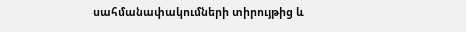սահմանափակումների տիրույթից և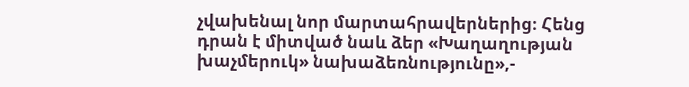չվախենալ նոր մարտահրավերներից։ Հենց դրան է միտված նաև ձեր «Խաղաղության խաչմերուկ» նախաձեռնությունը»,-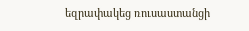եզրափակեց ռուսաստանցի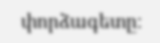փորձագետը։